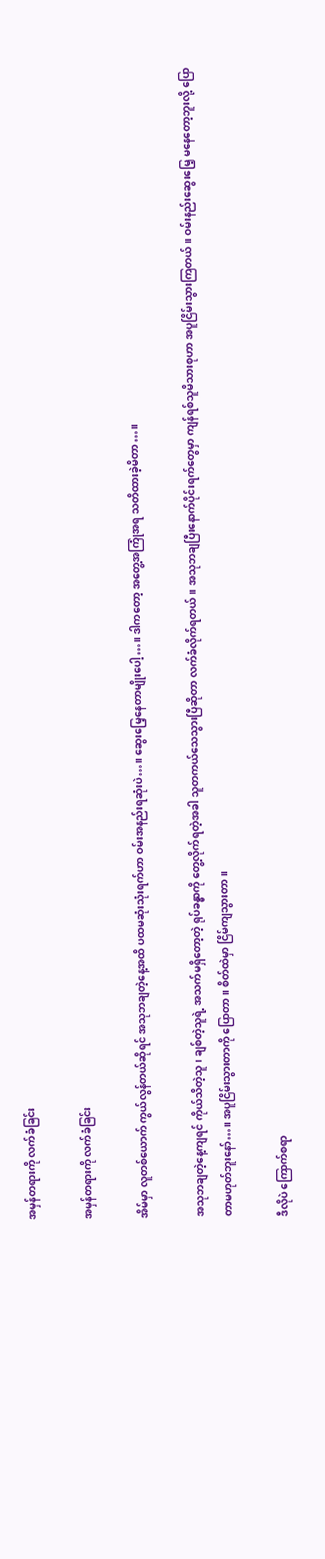အမှန်တရားကို လက်ခံခြင်း

အမှန်တရားကို လက်ခံခြင်း

အိမ်မှာ လူတစ်ယောက် ကွယ်လွန်တယ်ဆိုရင် အသုဘချတဲ့နေ့အထိ ပထမဆုံးသုံးရက်ဟာ ဝမ်းအနည်းရဆုံးပဲ…။ ဆွေးမြေ့နေတာမျိုးပေါ့…။ ဒါကတော့ အတွေ့အကြုံအရ သတိထားခဲ့မိတာ…။

အသုဘချတဲ့နေ့ကျရင် ကိုယ်သိတဲ့သူ၊ ချစ်တဲ့သူရဲ့ အသက်မရှိတော့တဲ့ ရုပ်ခန္ဓာကို တွေ့လိုက်ရတဲ့အခါ သူတကယ်သေသွားပြီဆိုတာ လက်ခံလိုက်ရတယ်။ အသုဘချပြီးနောက်ပိုင်းရက်တွေမှာ ကျန်ရစ်သူမိသားစုဟာ အပူငြိမ်းသွားကြတယ်။ ဝမ်းနည်းဆွေးမြေ့ မနေတော့ဘူးလို့ ပြောတာမဟုတ်ဘူးနော်…။ အပူငြိမ်းသွားတာကို ပြောတာ။ စိတ်ထဲမှာ ငြိမ်ကျသွားတာ။

ဒီလိုပဲ ကြောက်စရာ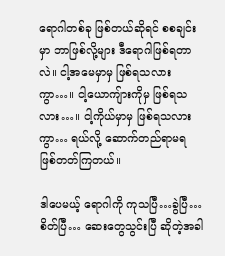ရောဂါတစ်ခု ဖြစ်တယ်ဆိုရင် စစချင်းမှာ ဘာဖြစ်လို့များ ဒီရောဂါဖြစ်ရတာလဲ။ ငါ့အမေမှာမှ ဖြစ်ရသလားကွာ…။ ငါ့ယောကျ်ားကိုမှ ဖြစ်ရသလား…။ ငါ့ကိုယ်မှာမှ ဖြစ်ရသလားကွာ… ရယ်လို့ ဆောက်တည်ရာမရ ဖြစ်တတ်ကြတယ်။

ဒါပေမယ့် ရောဂါကို ကုသပြီ…ခွဲပြီ…စိတ်ပြီ… ဆေးတွေသွင်းပြီ ဆိုတဲ့အခါ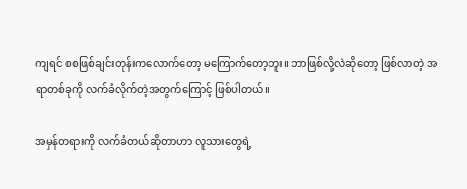ကျရင် စစဖြစ်ချင်းတုန်းကလောက်တော့ မကြောက်တော့ဘူး။ ဘာဖြစ်လို့လဲဆိုတော့ ဖြစ်လာတဲ့ အရာတစ်ခုကို လက်ခံလိုက်တဲ့အတွက်ကြောင့် ဖြစ်ပါတယ်။

အမှန်တရားကို လက်ခံတယ်ဆိုတာဟာ လူသားတွေရဲ့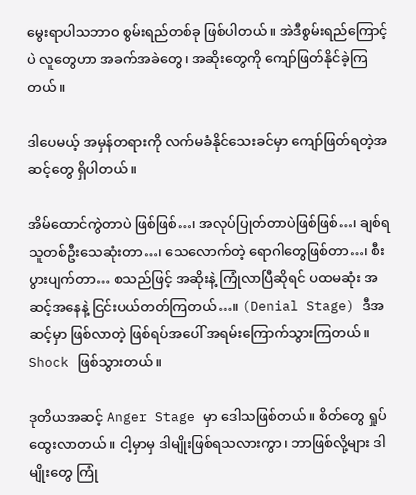မွေးရာပါသဘာဝ စွမ်းရည်တစ်ခု ဖြစ်ပါတယ်။ အဲဒီစွမ်းရည်ကြောင့်ပဲ လူတွေဟာ အခက်အခဲတွေ၊ အဆိုးတွေကို ကျော်ဖြတ်နိုင်ခဲ့ကြတယ်။

ဒါပေမယ့် အမှန်တရားကို လက်မခံနိုင်သေးခင်မှာ ကျော်ဖြတ်ရတဲ့အဆင့်တွေ ရှိပါတယ်။

အိမ်ထောင်ကွဲတာပဲ ဖြစ်ဖြစ်…၊ အလုပ်ပြုတ်တာပဲဖြစ်ဖြစ်…၊ ချစ်ရသူတစ်ဦးသေဆုံးတာ…၊‌ သေလောက်တဲ့ ရောဂါတွေဖြစ်တာ…၊ စီးပွားပျက်တာ… စသည်ဖြင့် အဆိုးနဲ့ ကြုံလာပြီဆိုရင် ပထမဆုံး အဆင့်အနေနဲ့ ငြင်းပယ်တတ်ကြတယ်…။ (Denial Stage) ဒီအဆင့်မှာ ဖြစ်လာတဲ့ ဖြစ်ရပ်အပေါ် အရမ်းကြောက်သွားကြတယ်။ Shock ဖြစ်သွားတယ်။

ဒုတိယအဆင့် Anger Stage မှာ ဒေါသဖြစ်တယ်။ စိတ်တွေ ရှုပ်ထွေးလာတယ်။ ငါ့မှာမှ ဒါမျိုးဖြစ်ရသလားကွာ၊ ဘာဖြစ်လို့များ ဒါမျိုးတွေ ကြုံ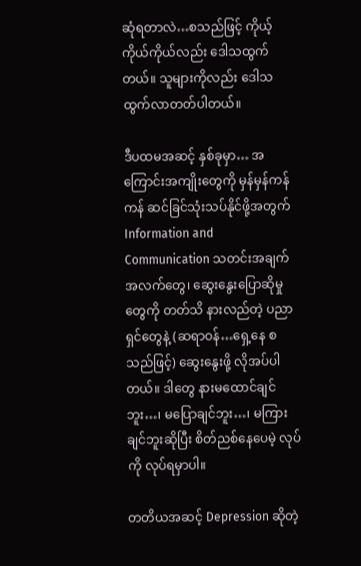ဆုံရတာလဲ…စသည်ဖြင့် ကိုယ့်ကိုယ်ကိုယ်လည်း ဒေါသထွက်တယ်။ သူများကိုလည်း ဒေါသထွက်လာတတ်ပါတယ်။

ဒီပထမအဆင့် နှစ်ခုမှာ… အကြောင်းအကျိုးတွေကို မှန်မှန်ကန်ကန် ဆင်ခြင်သုံးသပ်နိုင်ဖို့အတွက် Information and Communication သတင်းအချက်အလက်တွေ၊ ဆွေးနွေးပြောဆိုမှုတွေကို တတ်သိ နားလည်တဲ့ ပညာရှင်တွေနဲ့ (ဆရာဝန်…ရှေ့နေ စသည်ဖြင့်) ဆွေးနွေးဖို့ လိုအပ်ပါတယ်။ ဒါတွေ နားမထောင်ချင်ဘူး…၊ မပြောချင်ဘူး…၊ မကြားချင်ဘူးဆိုပြီး စိတ်ညစ်နေပေမဲ့ လုပ်ကို လုပ်ရမှာပါ။

တတိယအဆင့် Depression ဆိုတဲ့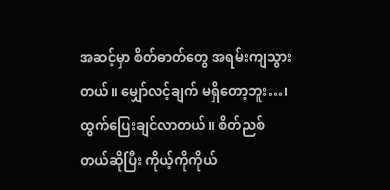အဆင့်မှာ စိတ်ဓာတ်တွေ အရမ်းကျသွားတယ်။ မျှော်လင့်ချက် မရှိတော့ဘူး…၊ ထွက်ပြေးချင်လာတယ်။ စိတ်ညစ်တယ်ဆိုပြီး ကိုယ့်ကိုကိုယ်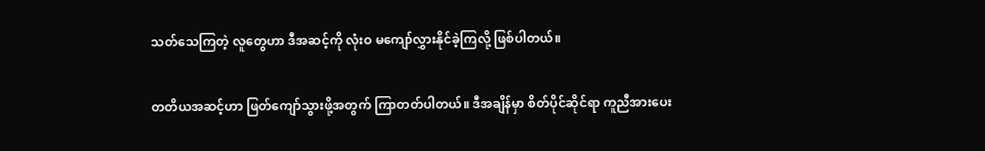သတ်သေကြတဲ့ လူတွေဟာ ဒီအဆင့်ကို လုံးဝ မကျော်လွှားနိုင်ခဲ့ကြလို့ ဖြစ်ပါတယ်။

တတိယအဆင့်ဟာ ဖြတ်ကျော်သွားဖို့အတွက် ကြာတတ်ပါတယ်။ ဒီအချိန်မှာ စိတ်ပိုင်ဆိုင်ရာ ကူညီအားပေး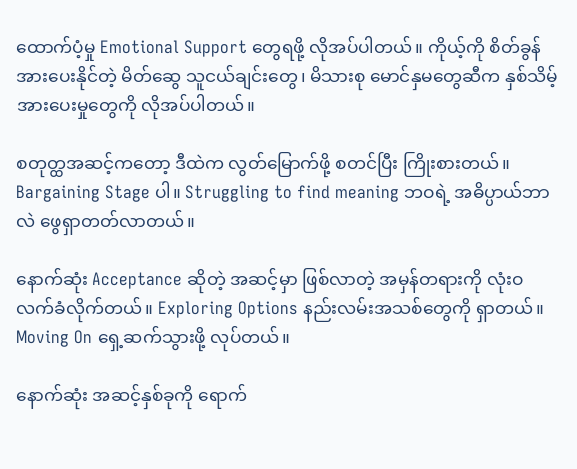ထောက်ပံ့မှု Emotional Support တွေရဖို့ လိုအပ်ပါတယ်။ ကိုယ့်ကို စိတ်ခွန်အားပေးနိုင်တဲ့ မိတ်ဆွေ သူငယ်ချင်းတွေ၊ မိသားစု မောင်နှမတွေဆီက နှစ်သိမ့်အားပေးမှုတွေကို လိုအပ်ပါတယ်။

စတုတ္ထအဆင့်ကတော့ ဒီထဲက လွတ်မြောက်ဖို့ စတင်ပြီး ကြိုးစားတယ်။ Bargaining Stage ပါ။ Struggling to find meaning ဘဝရဲ့ အဓိပ္ပာယ်ဘာလဲ ဖွေရှာတတ်လာတယ်။

နောက်ဆုံး Acceptance ဆိုတဲ့ အဆင့်မှာ ဖြစ်လာတဲ့ အမှန်တရားကို လုံးဝ လက်ခံလိုက်တယ်။ Exploring Options နည်းလမ်းအသစ်တွေကို ရှာတယ်။ Moving On ရှေ့ဆက်သွားဖို့ လုပ်တယ်။

နောက်ဆုံး အဆင့်နှစ်ခုကို ရောက်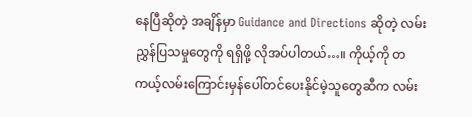နေပြီဆိုတဲ့ အချိန်မှာ Guidance and Directions ဆိုတဲ့ လမ်းညွှန်ပြသမှုတွေကို ရရှိဖို့ လိုအပ်ပါတယ်…။ ကိုယ့်ကို တကယ့်လမ်းကြောင်းမှန်ပေါ်တင်ပေးနိုင်မဲ့သူတွေဆီက လမ်း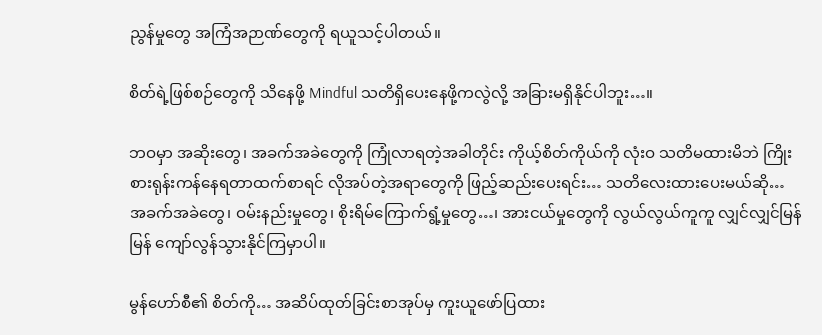ညွန်မှုတွေ အကြံအဉာဏ်တွေကို ရယူသင့်ပါတယ်။

စိတ်ရဲ့ဖြစ်စဉ်တွေကို သိနေဖို့ Mindful သတိရှိပေးနေဖို့ကလွဲလို့ အခြားမရှိနိုင်ပါဘူး…။

ဘဝမှာ အဆိုးတွေ၊ အခက်အခဲတွေကို ကြုံလာရတဲ့အခါတိုင်း ကိုယ့်စိတ်ကိုယ်ကို လုံးဝ သတိမထားမိဘဲ ကြိုးစားရုန်းကန်နေရတာထက်စာရင် လိုအပ်တဲ့အရာတွေကို ဖြည့်ဆည်းပေးရင်း… သတိလေးထားပေးမယ်ဆို… အခက်အခဲတွေ၊ ဝမ်းနည်းမှုတွေ၊ စိုးရိမ်ကြောက်ရွံ့မှုတွေ…၊ အားငယ်မှုတွေကို လွယ်လွယ်ကူကူ လျှင်လျှင်မြန်မြန် ကျော်လွန်သွားနိုင်ကြမှာပါ။

မွန်ဟော်စီ၏ စိတ်ကို… အဆိပ်ထုတ်ခြင်းစာအုပ်မှ ကူးယူဖော်ပြထား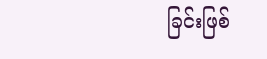ခြင်းဖြစ်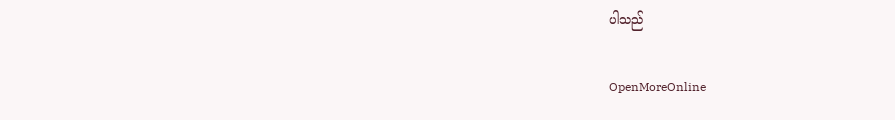ပါသည်

OpenMoreOnline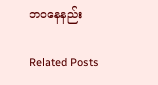ဘဝနေနည်း

Related Posts